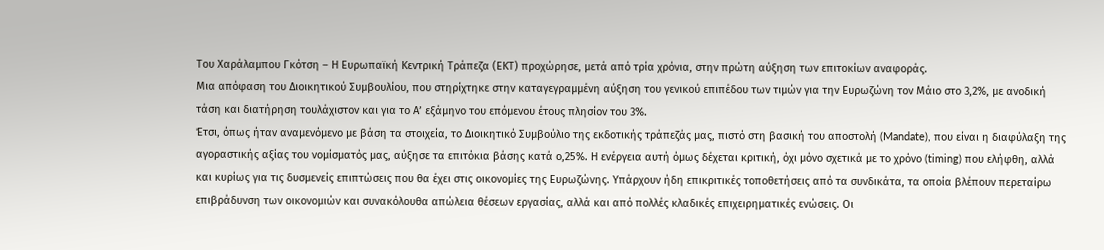Του Χαράλαμπου Γκότση – Η Ευρωπαϊκή Κεντρική Τράπεζα (ΕΚΤ) προχώρησε, μετά από τρία χρόνια, στην πρώτη αύξηση των επιτοκίων αναφοράς.
Μια απόφαση του Διοικητικού Συμβουλίου, που στηρίχτηκε στην καταγεγραμμένη αύξηση του γενικού επιπέδου των τιμών για την Ευρωζώνη τον Μάιο στο 3,2%, με ανοδική τάση και διατήρηση τουλάχιστον και για το Α’ εξάμηνο του επόμενου έτους πλησίον του 3%.
Έτσι, όπως ήταν αναμενόμενο με βάση τα στοιχεία, το Διοικητικό Συμβούλιο της εκδοτικής τράπεζάς μας, πιστό στη βασική του αποστολή (Mandate), που είναι η διαφύλαξη της αγοραστικής αξίας του νομίσματός μας, αύξησε τα επιτόκια βάσης κατά ο,25%. Η ενέργεια αυτή όμως δέχεται κριτική, όχι μόνο σχετικά με το χρόνο (timing) που ελήφθη, αλλά και κυρίως για τις δυσμενείς επιπτώσεις που θα έχει στις οικονομίες της Ευρωζώνης. Υπάρχουν ήδη επικριτικές τοποθετήσεις από τα συνδικάτα, τα οποία βλέπουν περεταίρω επιβράδυνση των οικονομιών και συνακόλουθα απώλεια θέσεων εργασίας, αλλά και από πολλές κλαδικές επιχειρηματικές ενώσεις. Οι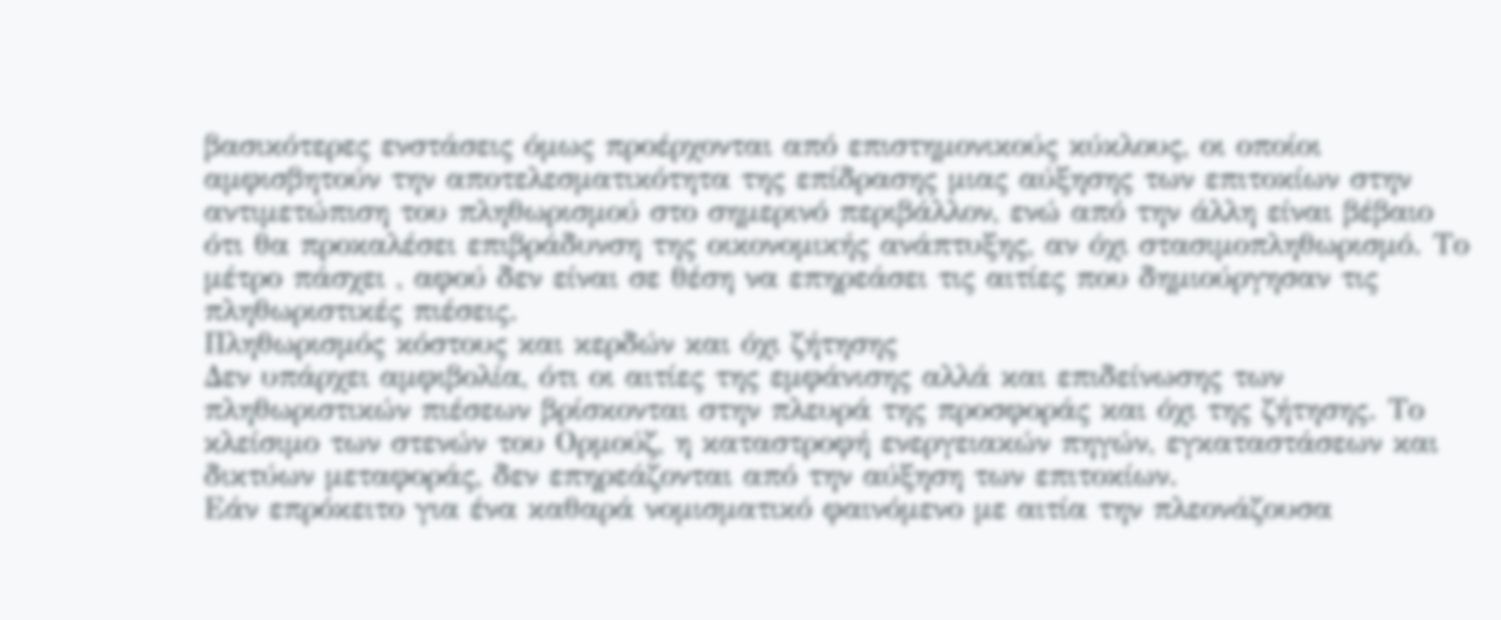βασικότερες ενστάσεις όμως προέρχονται από επιστημονικούς κύκλους, οι οποίοι αμφισβητούν την αποτελεσματικότητα της επίδρασης μιας αύξησης των επιτοκίων στην αντιμετώπιση του πληθωρισμού στο σημερινό περιβάλλον, ενώ από την άλλη είναι βέβαιο ότι θα προκαλέσει επιβράδυνση της οικονομικής ανάπτυξης, αν όχι στασιμοπληθωρισμό. Το μέτρο πάσχει , αφού δεν είναι σε θέση να επηρεάσει τις αιτίες που δημιούργησαν τις πληθωριστικές πιέσεις.
Πληθωρισμός κόστους και κερδών και όχι ζήτησης
Δεν υπάρχει αμφιβολία, ότι οι αιτίες της εμφάνισης αλλά και επιδείνωσης των πληθωριστικών πιέσεων βρίσκονται στην πλευρά της προσφοράς και όχι της ζήτησης. Το κλείσιμο των στενών του Ορμούζ, η καταστροφή ενεργειακών πηγών, εγκαταστάσεων και δικτύων μεταφοράς, δεν επηρεάζονται από την αύξηση των επιτοκίων.
Εάν επρόκειτο για ένα καθαρά νομισματικό φαινόμενο με αιτία την πλεονάζουσα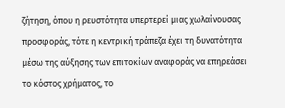ζήτηση, όπου η ρευστότητα υπερτερεί μιας χωλαίνουσας προσφοράς, τότε η κεντρική τράπεζα έχει τη δυνατότητα μέσω της αύξησης των επιτοκίων αναφοράς να επηρεάσει το κόστος χρήματος, το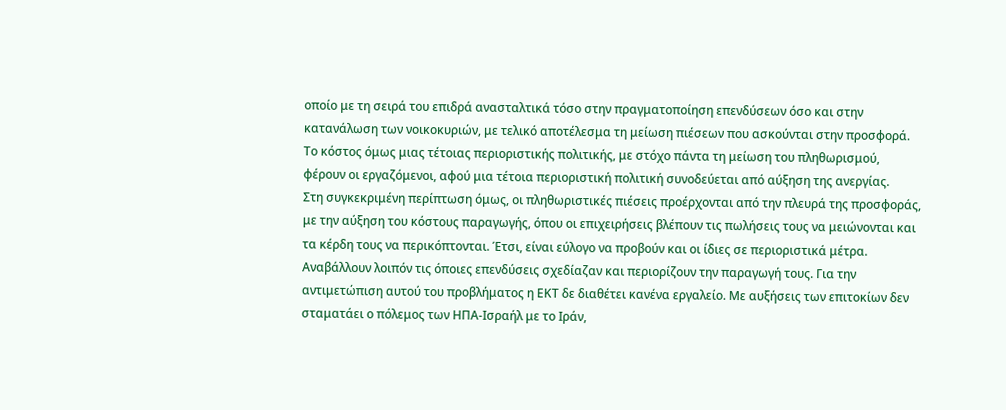οποίο με τη σειρά του επιδρά ανασταλτικά τόσο στην πραγματοποίηση επενδύσεων όσο και στην κατανάλωση των νοικοκυριών, με τελικό αποτέλεσμα τη μείωση πιέσεων που ασκούνται στην προσφορά. Το κόστος όμως μιας τέτοιας περιοριστικής πολιτικής, με στόχο πάντα τη μείωση του πληθωρισμού, φέρουν οι εργαζόμενοι, αφού μια τέτοια περιοριστική πολιτική συνοδεύεται από αύξηση της ανεργίας.
Στη συγκεκριμένη περίπτωση όμως, οι πληθωριστικές πιέσεις προέρχονται από την πλευρά της προσφοράς, με την αύξηση του κόστους παραγωγής, όπου οι επιχειρήσεις βλέπουν τις πωλήσεις τους να μειώνονται και τα κέρδη τους να περικόπτονται. Έτσι, είναι εύλογο να προβούν και οι ίδιες σε περιοριστικά μέτρα. Αναβάλλουν λοιπόν τις όποιες επενδύσεις σχεδίαζαν και περιορίζουν την παραγωγή τους. Για την αντιμετώπιση αυτού του προβλήματος η ΕΚΤ δε διαθέτει κανένα εργαλείο. Με αυξήσεις των επιτοκίων δεν σταματάει ο πόλεμος των ΗΠΑ-Ισραήλ με το Ιράν,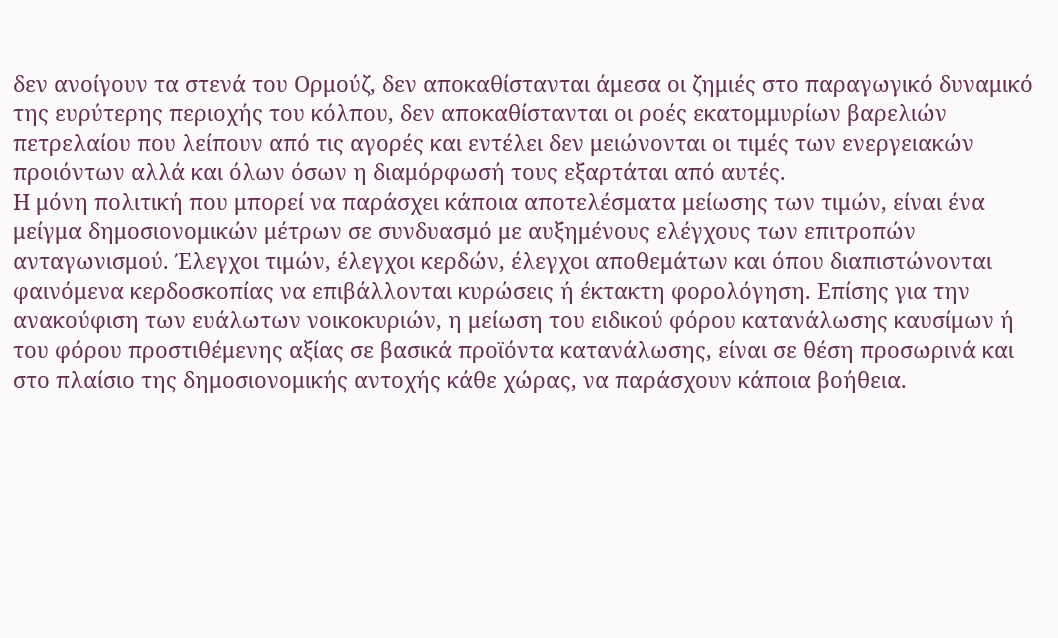δεν ανοίγουν τα στενά του Ορμούζ, δεν αποκαθίστανται άμεσα οι ζημιές στο παραγωγικό δυναμικό της ευρύτερης περιοχής του κόλπου, δεν αποκαθίστανται οι ροές εκατομμυρίων βαρελιών πετρελαίου που λείπουν από τις αγορές και εντέλει δεν μειώνονται οι τιμές των ενεργειακών προιόντων αλλά και όλων όσων η διαμόρφωσή τους εξαρτάται από αυτές.
Η μόνη πολιτική που μπορεί να παράσχει κάποια αποτελέσματα μείωσης των τιμών, είναι ένα μείγμα δημοσιονομικών μέτρων σε συνδυασμό με αυξημένους ελέγχους των επιτροπών ανταγωνισμού. Έλεγχοι τιμών, έλεγχοι κερδών, έλεγχοι αποθεμάτων και όπου διαπιστώνονται φαινόμενα κερδοσκοπίας να επιβάλλονται κυρώσεις ή έκτακτη φορολόγηση. Επίσης για την ανακούφιση των ευάλωτων νοικοκυριών, η μείωση του ειδικού φόρου κατανάλωσης καυσίμων ή του φόρου προστιθέμενης αξίας σε βασικά προϊόντα κατανάλωσης, είναι σε θέση προσωρινά και στο πλαίσιο της δημοσιονομικής αντοχής κάθε χώρας, να παράσχουν κάποια βοήθεια.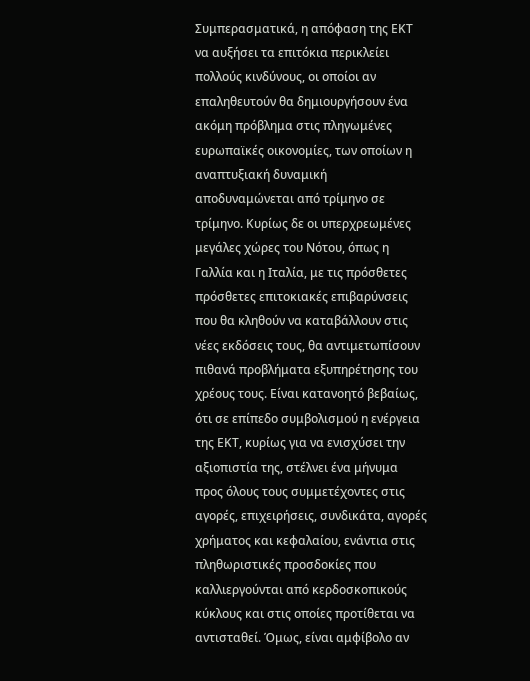Συμπερασματικά, η απόφαση της ΕΚΤ να αυξήσει τα επιτόκια περικλείει πολλούς κινδύνους, οι οποίοι αν επαληθευτούν θα δημιουργήσουν ένα ακόμη πρόβλημα στις πληγωμένες ευρωπαϊκές οικονομίες, των οποίων η αναπτυξιακή δυναμική αποδυναμώνεται από τρίμηνο σε τρίμηνο. Κυρίως δε οι υπερχρεωμένες μεγάλες χώρες του Νότου, όπως η Γαλλία και η Ιταλία, με τις πρόσθετες πρόσθετες επιτοκιακές επιβαρύνσεις που θα κληθούν να καταβάλλουν στις νέες εκδόσεις τους, θα αντιμετωπίσουν πιθανά προβλήματα εξυπηρέτησης του χρέους τους. Είναι κατανοητό βεβαίως, ότι σε επίπεδο συμβολισμού η ενέργεια της ΕΚΤ, κυρίως για να ενισχύσει την αξιοπιστία της, στέλνει ένα μήνυμα προς όλους τους συμμετέχοντες στις αγορές, επιχειρήσεις, συνδικάτα, αγορές χρήματος και κεφαλαίου, ενάντια στις πληθωριστικές προσδοκίες που καλλιεργούνται από κερδοσκοπικούς κύκλους και στις οποίες προτίθεται να αντισταθεί. Όμως, είναι αμφίβολο αν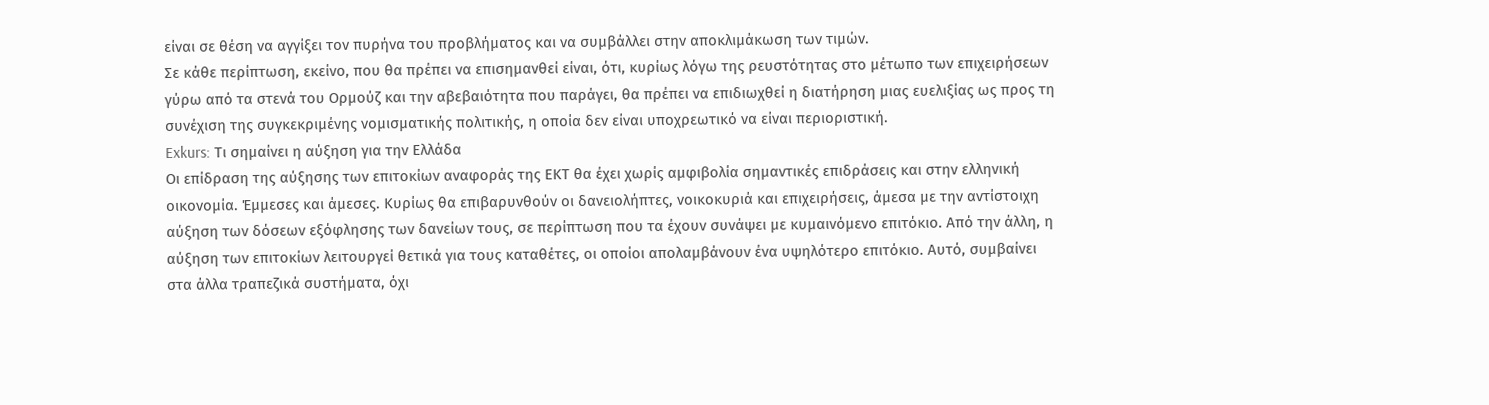είναι σε θέση να αγγίξει τον πυρήνα του προβλήματος και να συμβάλλει στην αποκλιμάκωση των τιμών.
Σε κάθε περίπτωση, εκείνο, που θα πρέπει να επισημανθεί είναι, ότι, κυρίως λόγω της ρευστότητας στο μέτωπο των επιχειρήσεων γύρω από τα στενά του Ορμούζ και την αβεβαιότητα που παράγει, θα πρέπει να επιδιωχθεί η διατήρηση μιας ευελιξίας ως προς τη συνέχιση της συγκεκριμένης νομισματικής πολιτικής, η οποία δεν είναι υποχρεωτικό να είναι περιοριστική.
Exkurs: Τι σημαίνει η αύξηση για την Ελλάδα
Οι επίδραση της αύξησης των επιτοκίων αναφοράς της ΕΚΤ θα έχει χωρίς αμφιβολία σημαντικές επιδράσεις και στην ελληνική οικονομία. Έμμεσες και άμεσες. Κυρίως θα επιβαρυνθούν οι δανειολήπτες, νοικοκυριά και επιχειρήσεις, άμεσα με την αντίστοιχη αύξηση των δόσεων εξόφλησης των δανείων τους, σε περίπτωση που τα έχουν συνάψει με κυμαινόμενο επιτόκιο. Από την άλλη, η αύξηση των επιτοκίων λειτουργεί θετικά για τους καταθέτες, οι οποίοι απολαμβάνουν ένα υψηλότερο επιτόκιο. Αυτό, συμβαίνει στα άλλα τραπεζικά συστήματα, όχι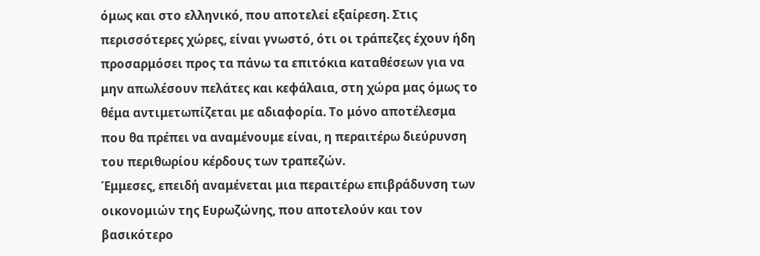όμως και στο ελληνικό, που αποτελεί εξαίρεση. Στις περισσότερες χώρες, είναι γνωστό, ότι οι τράπεζες έχουν ήδη προσαρμόσει προς τα πάνω τα επιτόκια καταθέσεων για να μην απωλέσουν πελάτες και κεφάλαια, στη χώρα μας όμως το θέμα αντιμετωπίζεται με αδιαφορία. Το μόνο αποτέλεσμα που θα πρέπει να αναμένουμε είναι, η περαιτέρω διεύρυνση του περιθωρίου κέρδους των τραπεζών.
Έμμεσες, επειδή αναμένεται μια περαιτέρω επιβράδυνση των οικονομιών της Ευρωζώνης, που αποτελούν και τον βασικότερο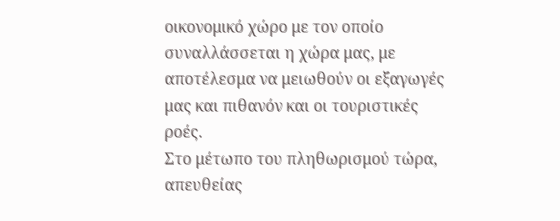οικονομικό χώρο με τον οποίο συναλλάσσεται η χώρα μας, με αποτέλεσμα να μειωθούν οι εξαγωγές μας και πιθανόν και οι τουριστικές ροές.
Στο μέτωπο του πληθωρισμού τώρα, απευθείας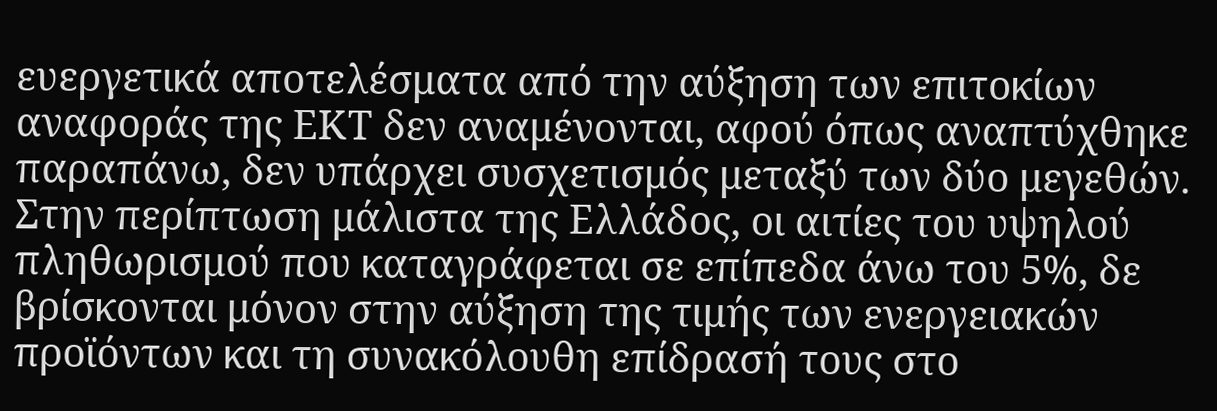ευεργετικά αποτελέσματα από την αύξηση των επιτοκίων αναφοράς της ΕΚΤ δεν αναμένονται, αφού όπως αναπτύχθηκε παραπάνω, δεν υπάρχει συσχετισμός μεταξύ των δύο μεγεθών. Στην περίπτωση μάλιστα της Ελλάδος, οι αιτίες του υψηλού πληθωρισμού που καταγράφεται σε επίπεδα άνω του 5%, δε βρίσκονται μόνον στην αύξηση της τιμής των ενεργειακών προϊόντων και τη συνακόλουθη επίδρασή τους στο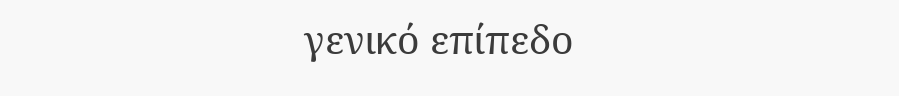γενικό επίπεδο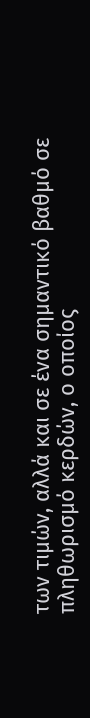των τιμών, αλλά και σε ένα σημαντικό βαθμό σε πληθωρισμό κερδών, ο οποίος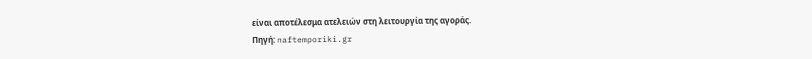είναι αποτέλεσμα ατελειών στη λειτουργία της αγοράς.
Πηγή: naftemporiki.gr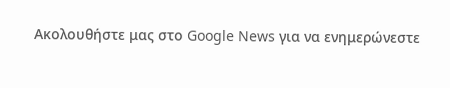Ακολουθήστε μας στο Google News για να ενημερώνεστε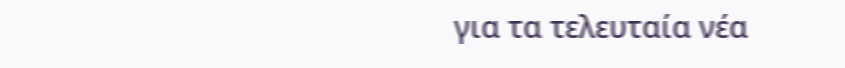για τα τελευταία νέα